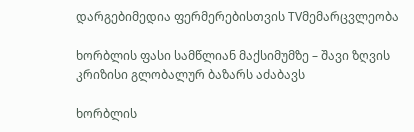დარგებიმედია ფერმერებისთვის TVმემარცვლეობა

ხორბლის ფასი სამწლიან მაქსიმუმზე – შავი ზღვის კრიზისი გლობალურ ბაზარს აძაბავს

ხორბლის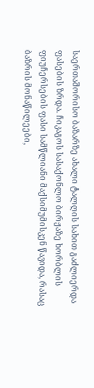საერთაშორისო ბაზარზე ახალი ტალღის სახით გაძლიერდა ფასების ზრდა. ჩიკაგოს სასაქონლო ბირჟაზე ხორბლის ფიუჩერსების ფასი სამწლიანი მაქსიმუმისკენ წავიდა, რასაც ბაზრის მონაწილეები,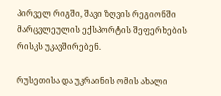პირველ რიგში, შავი ზღვის რეგიონში მარცვლეულის ექსპორტის შეფერხების რისკს უკავშირებენ.

რუსეთისა და უკრაინის ომის ახალი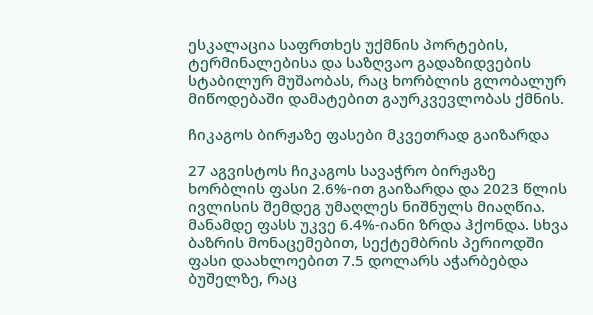ესკალაცია საფრთხეს უქმნის პორტების, ტერმინალებისა და საზღვაო გადაზიდვების სტაბილურ მუშაობას, რაც ხორბლის გლობალურ მიწოდებაში დამატებით გაურკვევლობას ქმნის.

ჩიკაგოს ბირჟაზე ფასები მკვეთრად გაიზარდა

27 აგვისტოს ჩიკაგოს სავაჭრო ბირჟაზე ხორბლის ფასი 2.6%-ით გაიზარდა და 2023 წლის ივლისის შემდეგ უმაღლეს ნიშნულს მიაღწია. მანამდე ფასს უკვე 6.4%-იანი ზრდა ჰქონდა. სხვა ბაზრის მონაცემებით, სექტემბრის პერიოდში ფასი დაახლოებით 7.5 დოლარს აჭარბებდა ბუშელზე, რაც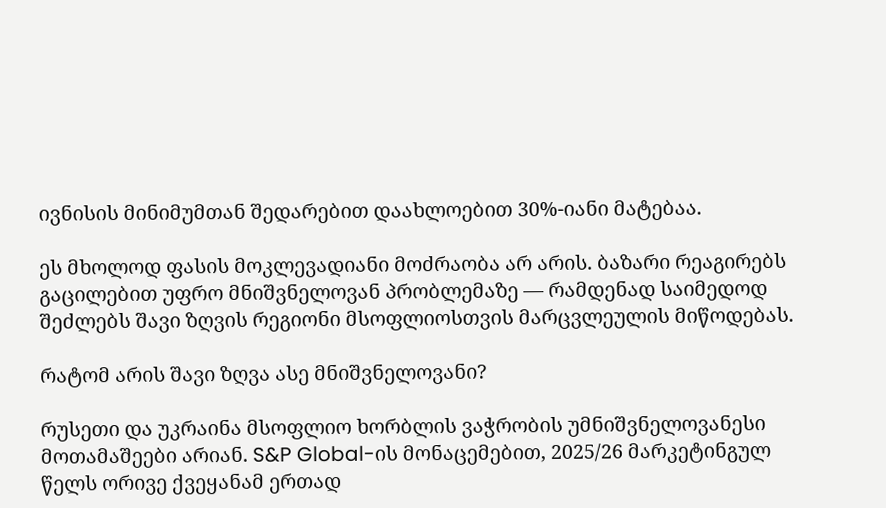ივნისის მინიმუმთან შედარებით დაახლოებით 30%-იანი მატებაა.

ეს მხოლოდ ფასის მოკლევადიანი მოძრაობა არ არის. ბაზარი რეაგირებს გაცილებით უფრო მნიშვნელოვან პრობლემაზე — რამდენად საიმედოდ შეძლებს შავი ზღვის რეგიონი მსოფლიოსთვის მარცვლეულის მიწოდებას.

რატომ არის შავი ზღვა ასე მნიშვნელოვანი?

რუსეთი და უკრაინა მსოფლიო ხორბლის ვაჭრობის უმნიშვნელოვანესი მოთამაშეები არიან. S&P Global-ის მონაცემებით, 2025/26 მარკეტინგულ წელს ორივე ქვეყანამ ერთად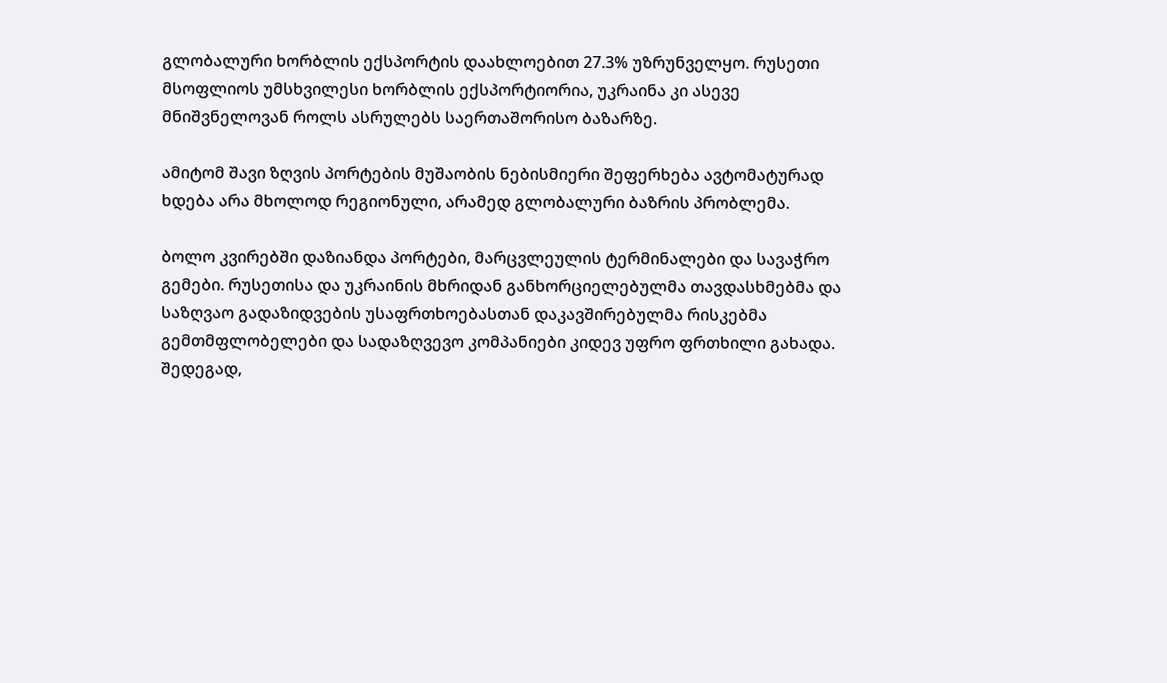გლობალური ხორბლის ექსპორტის დაახლოებით 27.3% უზრუნველყო. რუსეთი მსოფლიოს უმსხვილესი ხორბლის ექსპორტიორია, უკრაინა კი ასევე მნიშვნელოვან როლს ასრულებს საერთაშორისო ბაზარზე.

ამიტომ შავი ზღვის პორტების მუშაობის ნებისმიერი შეფერხება ავტომატურად ხდება არა მხოლოდ რეგიონული, არამედ გლობალური ბაზრის პრობლემა.

ბოლო კვირებში დაზიანდა პორტები, მარცვლეულის ტერმინალები და სავაჭრო გემები. რუსეთისა და უკრაინის მხრიდან განხორციელებულმა თავდასხმებმა და საზღვაო გადაზიდვების უსაფრთხოებასთან დაკავშირებულმა რისკებმა გემთმფლობელები და სადაზღვევო კომპანიები კიდევ უფრო ფრთხილი გახადა. შედეგად,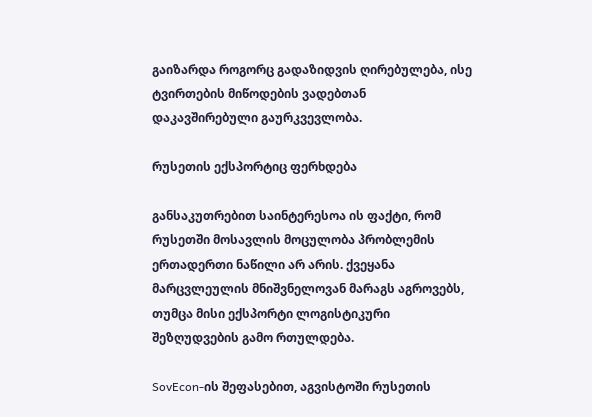გაიზარდა როგორც გადაზიდვის ღირებულება, ისე ტვირთების მიწოდების ვადებთან დაკავშირებული გაურკვევლობა.

რუსეთის ექსპორტიც ფერხდება

განსაკუთრებით საინტერესოა ის ფაქტი, რომ რუსეთში მოსავლის მოცულობა პრობლემის ერთადერთი ნაწილი არ არის. ქვეყანა მარცვლეულის მნიშვნელოვან მარაგს აგროვებს, თუმცა მისი ექსპორტი ლოგისტიკური შეზღუდვების გამო რთულდება.

SovEcon-ის შეფასებით, აგვისტოში რუსეთის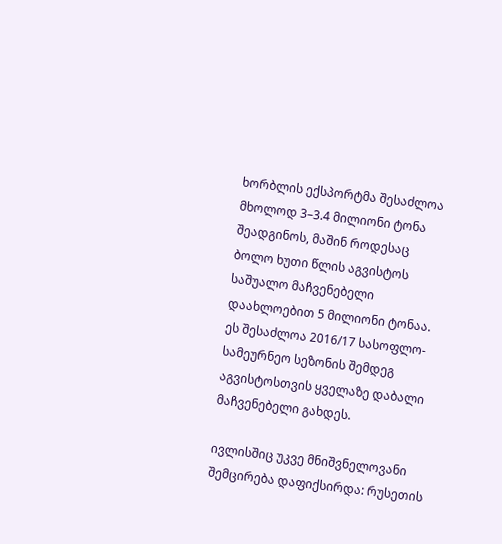ხორბლის ექსპორტმა შესაძლოა მხოლოდ 3–3.4 მილიონი ტონა შეადგინოს, მაშინ როდესაც ბოლო ხუთი წლის აგვისტოს საშუალო მაჩვენებელი დაახლოებით 5 მილიონი ტონაა. ეს შესაძლოა 2016/17 სასოფლო-სამეურნეო სეზონის შემდეგ აგვისტოსთვის ყველაზე დაბალი მაჩვენებელი გახდეს.

ივლისშიც უკვე მნიშვნელოვანი შემცირება დაფიქსირდა: რუსეთის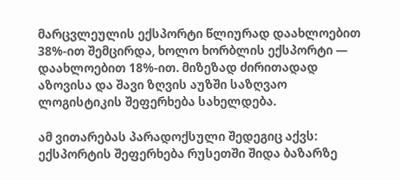მარცვლეულის ექსპორტი წლიურად დაახლოებით 38%-ით შემცირდა, ხოლო ხორბლის ექსპორტი — დაახლოებით 18%-ით. მიზეზად ძირითადად აზოვისა და შავი ზღვის აუზში საზღვაო ლოგისტიკის შეფერხება სახელდება.

ამ ვითარებას პარადოქსული შედეგიც აქვს: ექსპორტის შეფერხება რუსეთში შიდა ბაზარზე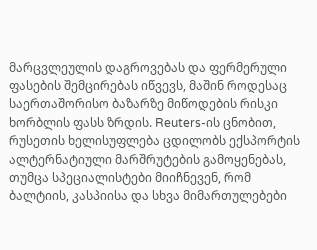მარცვლეულის დაგროვებას და ფერმერული ფასების შემცირებას იწვევს, მაშინ როდესაც საერთაშორისო ბაზარზე მიწოდების რისკი ხორბლის ფასს ზრდის. Reuters-ის ცნობით, რუსეთის ხელისუფლება ცდილობს ექსპორტის ალტერნატიული მარშრუტების გამოყენებას, თუმცა სპეციალისტები მიიჩნევენ, რომ ბალტიის, კასპიისა და სხვა მიმართულებები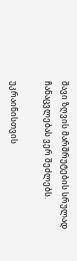შავი ზღვის მარშრუტების სრულად ჩანაცვლებას ვერ შეძლებს.

უკრაინისთვის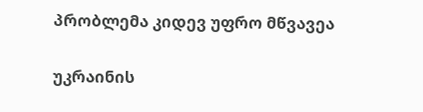პრობლემა კიდევ უფრო მწვავეა

უკრაინის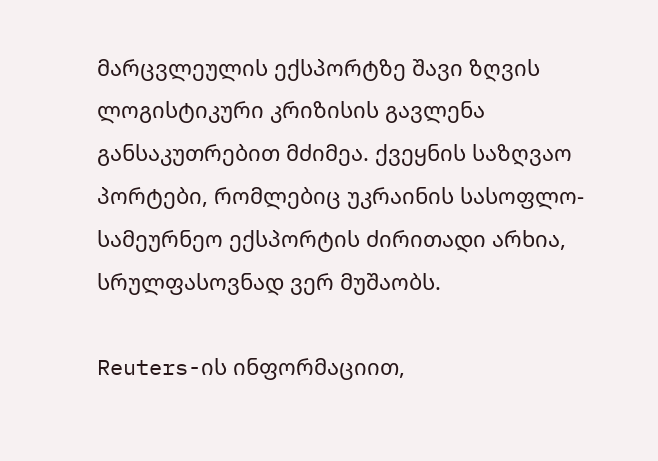მარცვლეულის ექსპორტზე შავი ზღვის ლოგისტიკური კრიზისის გავლენა განსაკუთრებით მძიმეა. ქვეყნის საზღვაო პორტები, რომლებიც უკრაინის სასოფლო-სამეურნეო ექსპორტის ძირითადი არხია, სრულფასოვნად ვერ მუშაობს.

Reuters-ის ინფორმაციით,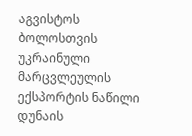აგვისტოს ბოლოსთვის უკრაინული მარცვლეულის ექსპორტის ნაწილი დუნაის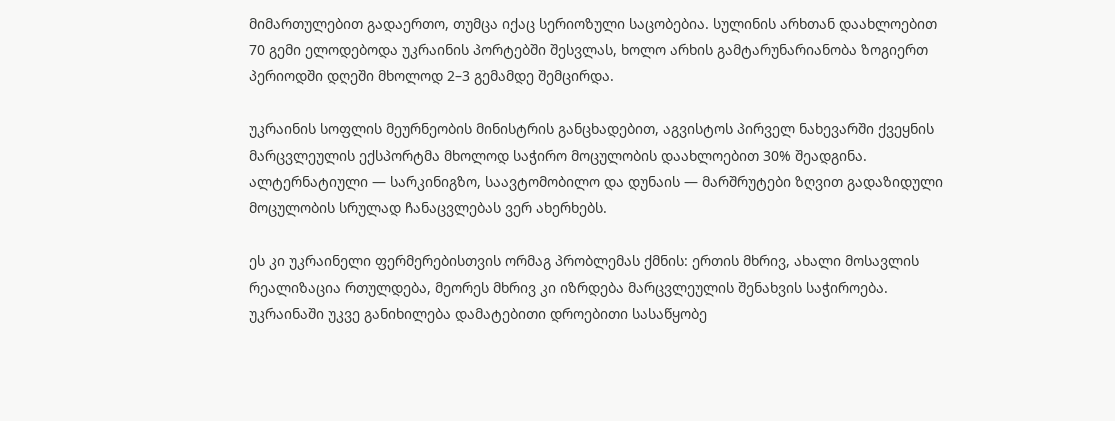მიმართულებით გადაერთო, თუმცა იქაც სერიოზული საცობებია. სულინის არხთან დაახლოებით 70 გემი ელოდებოდა უკრაინის პორტებში შესვლას, ხოლო არხის გამტარუნარიანობა ზოგიერთ პერიოდში დღეში მხოლოდ 2–3 გემამდე შემცირდა.

უკრაინის სოფლის მეურნეობის მინისტრის განცხადებით, აგვისტოს პირველ ნახევარში ქვეყნის მარცვლეულის ექსპორტმა მხოლოდ საჭირო მოცულობის დაახლოებით 30% შეადგინა. ალტერნატიული — სარკინიგზო, საავტომობილო და დუნაის — მარშრუტები ზღვით გადაზიდული მოცულობის სრულად ჩანაცვლებას ვერ ახერხებს.

ეს კი უკრაინელი ფერმერებისთვის ორმაგ პრობლემას ქმნის: ერთის მხრივ, ახალი მოსავლის რეალიზაცია რთულდება, მეორეს მხრივ კი იზრდება მარცვლეულის შენახვის საჭიროება. უკრაინაში უკვე განიხილება დამატებითი დროებითი სასაწყობე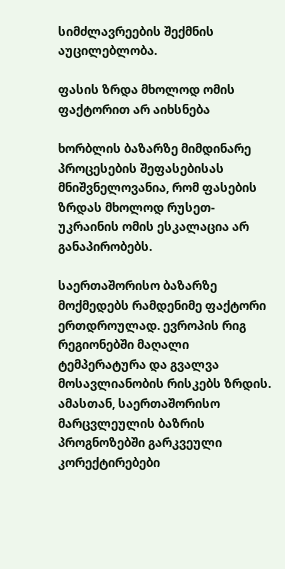სიმძლავრეების შექმნის აუცილებლობა.

ფასის ზრდა მხოლოდ ომის ფაქტორით არ აიხსნება

ხორბლის ბაზარზე მიმდინარე პროცესების შეფასებისას მნიშვნელოვანია, რომ ფასების ზრდას მხოლოდ რუსეთ-უკრაინის ომის ესკალაცია არ განაპირობებს.

საერთაშორისო ბაზარზე მოქმედებს რამდენიმე ფაქტორი ერთდროულად. ევროპის რიგ რეგიონებში მაღალი ტემპერატურა და გვალვა მოსავლიანობის რისკებს ზრდის. ამასთან, საერთაშორისო მარცვლეულის ბაზრის პროგნოზებში გარკვეული კორექტირებები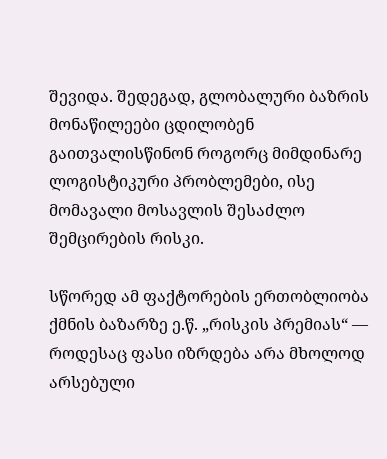შევიდა. შედეგად, გლობალური ბაზრის მონაწილეები ცდილობენ გაითვალისწინონ როგორც მიმდინარე ლოგისტიკური პრობლემები, ისე მომავალი მოსავლის შესაძლო შემცირების რისკი.

სწორედ ამ ფაქტორების ერთობლიობა ქმნის ბაზარზე ე.წ. „რისკის პრემიას“ — როდესაც ფასი იზრდება არა მხოლოდ არსებული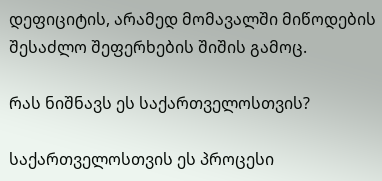დეფიციტის, არამედ მომავალში მიწოდების შესაძლო შეფერხების შიშის გამოც.

რას ნიშნავს ეს საქართველოსთვის?

საქართველოსთვის ეს პროცესი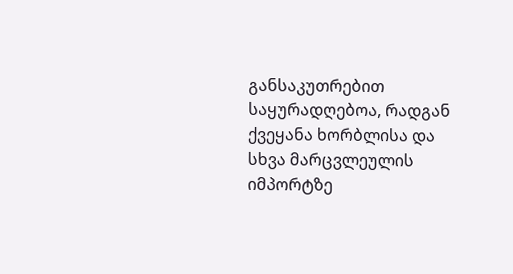განსაკუთრებით საყურადღებოა, რადგან ქვეყანა ხორბლისა და სხვა მარცვლეულის იმპორტზე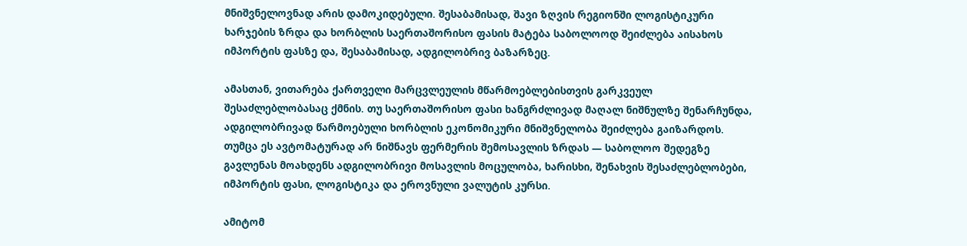მნიშვნელოვნად არის დამოკიდებული. შესაბამისად, შავი ზღვის რეგიონში ლოგისტიკური ხარჯების ზრდა და ხორბლის საერთაშორისო ფასის მატება საბოლოოდ შეიძლება აისახოს იმპორტის ფასზე და, შესაბამისად, ადგილობრივ ბაზარზეც.

ამასთან, ვითარება ქართველი მარცვლეულის მწარმოებლებისთვის გარკვეულ შესაძლებლობასაც ქმნის. თუ საერთაშორისო ფასი ხანგრძლივად მაღალ ნიშნულზე შენარჩუნდა, ადგილობრივად წარმოებული ხორბლის ეკონომიკური მნიშვნელობა შეიძლება გაიზარდოს. თუმცა ეს ავტომატურად არ ნიშნავს ფერმერის შემოსავლის ზრდას — საბოლოო შედეგზე გავლენას მოახდენს ადგილობრივი მოსავლის მოცულობა, ხარისხი, შენახვის შესაძლებლობები, იმპორტის ფასი, ლოგისტიკა და ეროვნული ვალუტის კურსი.

ამიტომ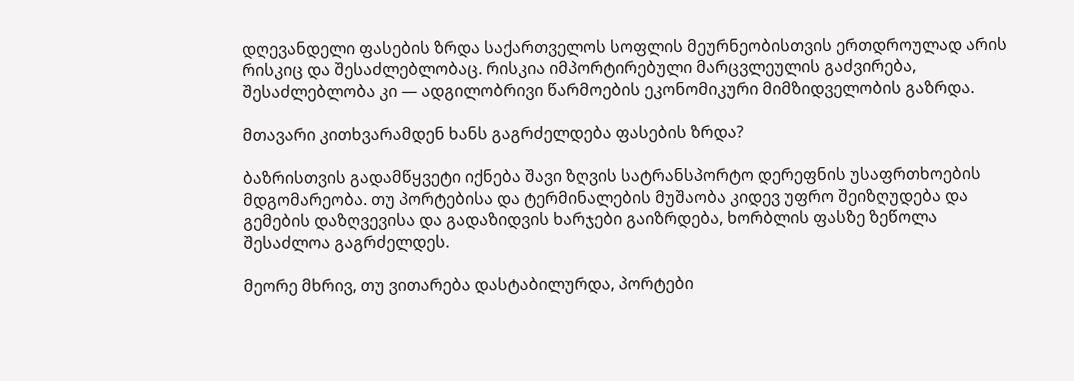დღევანდელი ფასების ზრდა საქართველოს სოფლის მეურნეობისთვის ერთდროულად არის რისკიც და შესაძლებლობაც. რისკია იმპორტირებული მარცვლეულის გაძვირება, შესაძლებლობა კი — ადგილობრივი წარმოების ეკონომიკური მიმზიდველობის გაზრდა.

მთავარი კითხვარამდენ ხანს გაგრძელდება ფასების ზრდა?

ბაზრისთვის გადამწყვეტი იქნება შავი ზღვის სატრანსპორტო დერეფნის უსაფრთხოების მდგომარეობა. თუ პორტებისა და ტერმინალების მუშაობა კიდევ უფრო შეიზღუდება და გემების დაზღვევისა და გადაზიდვის ხარჯები გაიზრდება, ხორბლის ფასზე ზეწოლა შესაძლოა გაგრძელდეს.

მეორე მხრივ, თუ ვითარება დასტაბილურდა, პორტები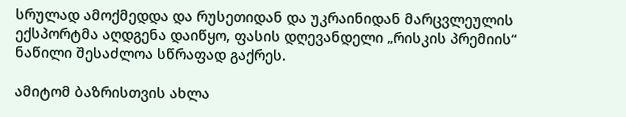სრულად ამოქმედდა და რუსეთიდან და უკრაინიდან მარცვლეულის ექსპორტმა აღდგენა დაიწყო, ფასის დღევანდელი „რისკის პრემიის“ ნაწილი შესაძლოა სწრაფად გაქრეს.

ამიტომ ბაზრისთვის ახლა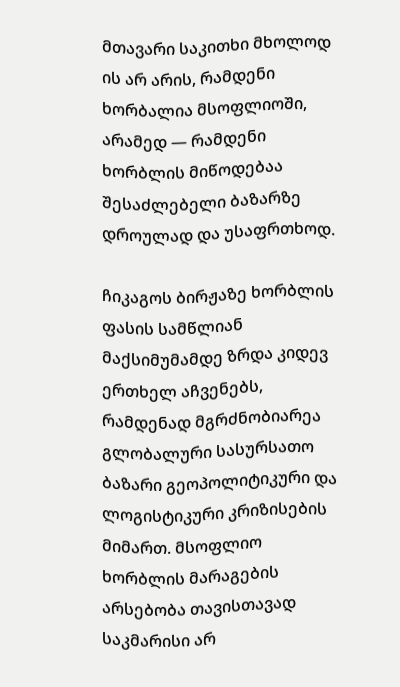მთავარი საკითხი მხოლოდ ის არ არის, რამდენი ხორბალია მსოფლიოში, არამედ — რამდენი ხორბლის მიწოდებაა შესაძლებელი ბაზარზე დროულად და უსაფრთხოდ.

ჩიკაგოს ბირჟაზე ხორბლის ფასის სამწლიან მაქსიმუმამდე ზრდა კიდევ ერთხელ აჩვენებს, რამდენად მგრძნობიარეა გლობალური სასურსათო ბაზარი გეოპოლიტიკური და ლოგისტიკური კრიზისების მიმართ. მსოფლიო ხორბლის მარაგების არსებობა თავისთავად საკმარისი არ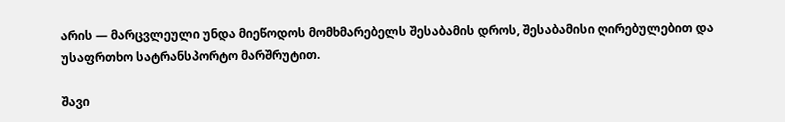არის — მარცვლეული უნდა მიეწოდოს მომხმარებელს შესაბამის დროს, შესაბამისი ღირებულებით და უსაფრთხო სატრანსპორტო მარშრუტით.

შავი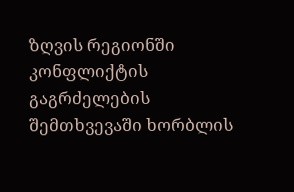ზღვის რეგიონში კონფლიქტის გაგრძელების შემთხვევაში ხორბლის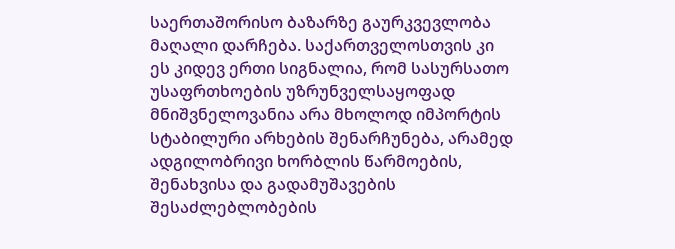საერთაშორისო ბაზარზე გაურკვევლობა მაღალი დარჩება. საქართველოსთვის კი ეს კიდევ ერთი სიგნალია, რომ სასურსათო უსაფრთხოების უზრუნველსაყოფად მნიშვნელოვანია არა მხოლოდ იმპორტის სტაბილური არხების შენარჩუნება, არამედ ადგილობრივი ხორბლის წარმოების, შენახვისა და გადამუშავების შესაძლებლობების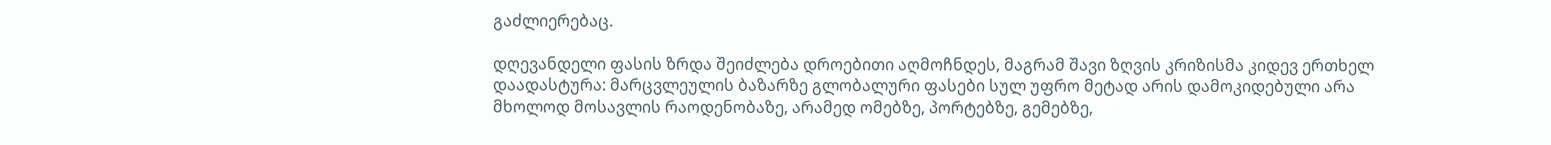გაძლიერებაც.

დღევანდელი ფასის ზრდა შეიძლება დროებითი აღმოჩნდეს, მაგრამ შავი ზღვის კრიზისმა კიდევ ერთხელ დაადასტურა: მარცვლეულის ბაზარზე გლობალური ფასები სულ უფრო მეტად არის დამოკიდებული არა მხოლოდ მოსავლის რაოდენობაზე, არამედ ომებზე, პორტებზე, გემებზე,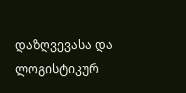დაზღვევასა და ლოგისტიკურ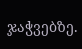ჯაჭვებზე.